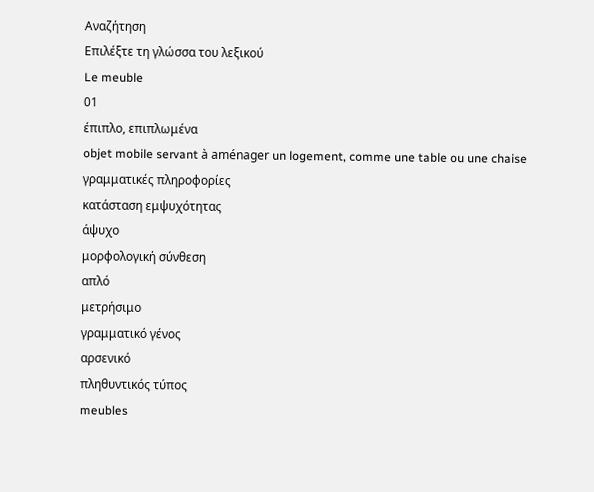Αναζήτηση
Επιλέξτε τη γλώσσα του λεξικού
Le meuble
01
έπιπλο, επιπλωμένα
objet mobile servant à aménager un logement, comme une table ou une chaise
γραμματικές πληροφορίες
κατάσταση εμψυχότητας
άψυχο
μορφολογική σύνθεση
απλό
μετρήσιμο
γραμματικό γένος
αρσενικό
πληθυντικός τύπος
meubles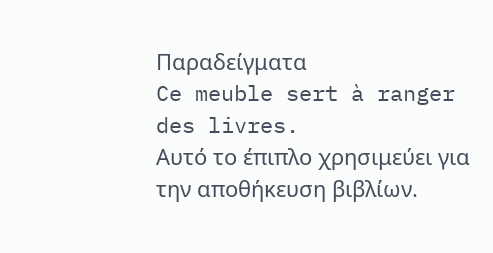Παραδείγματα
Ce meuble sert à ranger des livres.
Αυτό το έπιπλο χρησιμεύει για την αποθήκευση βιβλίων.